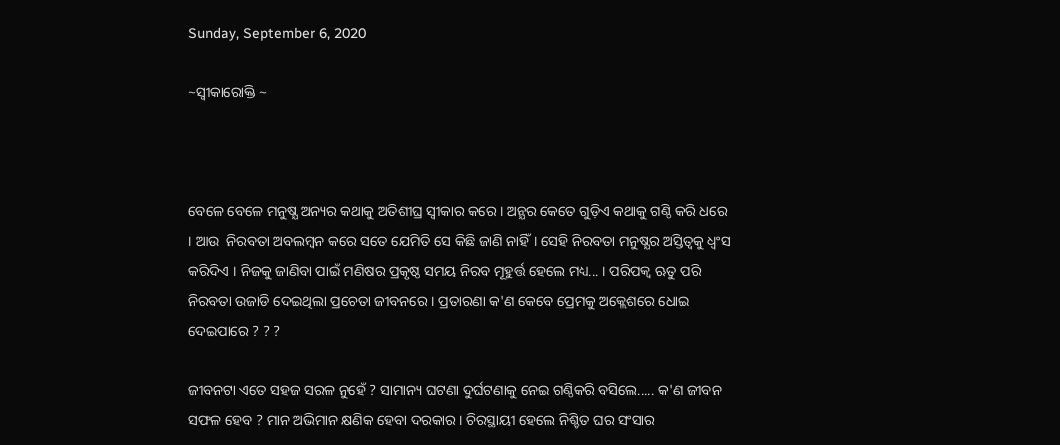Sunday, September 6, 2020

~ସ୍ବୀକାରୋକ୍ତି ~



ବେଳେ ବେଳେ ମନୁଷ୍ଯ ଅନ୍ୟର କଥାକୁ ଅତିଶୀଘ୍ର ସ୍ବୀକାର କରେ । ଅନ୍ଯର କେତେ ଗୁଡ଼ିଏ କଥାକୁ ଗଣ୍ଠି କରି ଧରେ । ଆଉ  ନିରବତା ଅବଲମ୍ବନ କରେ ସତେ ଯେମିତି ସେ କିଛି ଜାଣି ନାହିଁ। ସେହି ନିରବତା ମନୁଷ୍ଯର ଅସ୍ତିତ୍ବକୁ ଧ୍ବଂସ କରିଦିଏ । ନିଜକୁ ଜାଣିବା ପାଇଁ ମଣିଷର ପ୍ରକୃଷ୍ଠ ସମୟ ନିରବ ମୂହୁର୍ତ୍ତ ହେଲେ ମଧ୍ୟ... । ପରିପକ୍ବ ଋତୁ ପରି ନିରବତା ଉଜାଡି ଦେଇଥିଲା ପ୍ରଚେତା ଜୀବନରେ । ପ୍ରତାରଣା କ'ଣ କେବେ ପ୍ରେମକୁ ଅକ୍ଲେଶରେ ଧୋଇ ଦେଇପାରେ ? ? ?

ଜୀବନଟା ଏତେ ସହଜ ସରଳ ନୁହେଁ ? ସାମାନ୍ୟ ଘଟଣା ଦୁର୍ଘଟଣାକୁ ନେଇ ଗଣ୍ଠିକରି ବସିଲେ..... କ'ଣ ଜୀବନ ସଫଳ ହେବ ? ମାନ ଅଭିମାନ କ୍ଷଣିକ ହେବା ଦରକାର । ଚିରସ୍ଥାୟୀ ହେଲେ ନିଶ୍ଚିତ ଘର ସଂସାର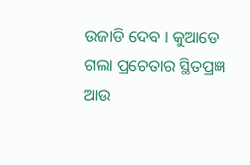ଉଜାଡି ଦେବ । କୁଆଡେ ଗଲା ପ୍ରଚେତାର ସ୍ଥିତପ୍ରଜ୍ଞ ଆଉ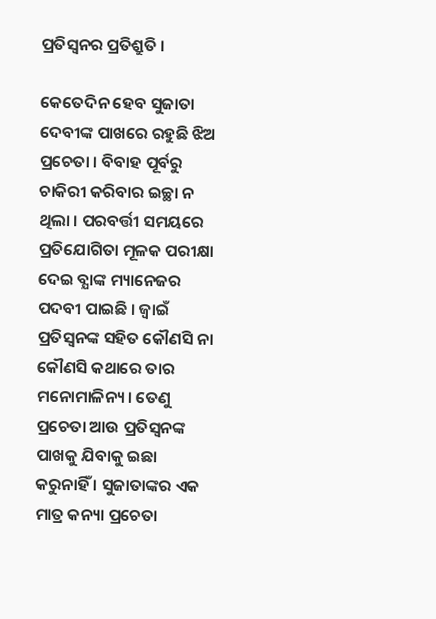ପ୍ରତିସ୍ବନର ପ୍ରତିଶ୍ରୁତି ।

କେତେଦିନ ହେବ ସୁଜାତା ଦେବୀଙ୍କ ପାଖରେ ରହୁଛି ଝିଅ ପ୍ରଚେତା । ବିବାହ ପୂର୍ବରୁ ଚାକିରୀ କରିବାର ଇଚ୍ଛା ନ ଥିଲା । ପରବର୍ତ୍ତୀ ସମୟରେ ପ୍ରତିଯୋଗିତା ମୂଳକ ପରୀକ୍ଷା ଦେଇ ବ୍ଯାଙ୍କ ମ୍ୟାନେଜର ପଦବୀ ପାଇଛି । ଜ୍ବାଇଁ ପ୍ରତିସ୍ବନଙ୍କ ସହିତ କୌଣସି ନା କୌଣସି କଥାରେ ତାର ମନୋମାଳିନ୍ୟ। ତେଣୁ ପ୍ରଚେତା ଆଉ ପ୍ରତିସ୍ବନଙ୍କ ପାଖକୁ ଯିବାକୁ ଇଛା କରୁନାହିଁ । ସୁଜାତାଙ୍କର ଏକ ମାତ୍ର କନ୍ୟା ପ୍ରଚେତା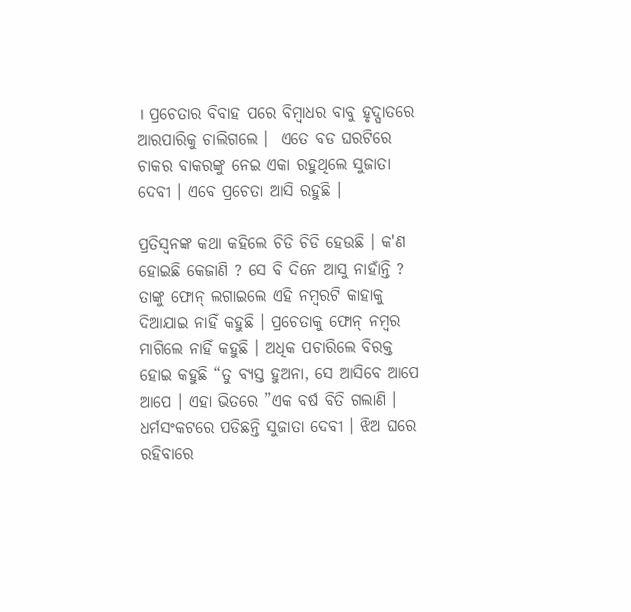। ପ୍ରଚେତାର ବିବାହ ପରେ ବିମ୍ବାଧର ବାବୁ ହୃଦ୍ଘାତରେ ଆରପାରିକୁ ଚାଲିଗଲେ ।  ଏତେ ବଡ ଘରଟିରେ ଚାକର ବାକରଙ୍କୁ ନେଇ ଏକା ରହୁଥିଲେ ସୁଜାତା ଦେବୀ । ଏବେ ପ୍ରଚେତା ଆସି ରହୁଛି ।

ପ୍ରତିସ୍ବନଙ୍କ କଥା କହିଲେ ଚିଡି ଚିଡି ହେଉଛି । କ'ଣ ହୋଇଛି କେଜାଣି ? ସେ ବି ଦିନେ ଆସୁ ନାହାଁନ୍ତି ? ତାଙ୍କୁ ଫୋନ୍ ଲଗାଇଲେ ଏହି ନମ୍ବରଟି କାହାକୁ ଦିଆଯାଇ ନାହିଁ କହୁଛି । ପ୍ରଚେତାକୁ ଫୋନ୍ ନମ୍ବର ମାଗିଲେ ନାହିଁ କହୁଛି । ଅଧିକ ପଚାରିଲେ ବିରକ୍ତ ହୋଇ କହୁଛି “ତୁ ବ୍ୟସ୍ତ ହୁଅନା, ସେ ଆସିବେ ଆପେ ଆପେ । ଏହା ଭିତରେ ”ଏକ ବର୍ଷ ବିତି ଗଲାଣି । ଧର୍ମସଂକଟରେ ପଡିଛନ୍ତି ସୁଜାତା ଦେବୀ । ଝିଅ ଘରେ ରହିବାରେ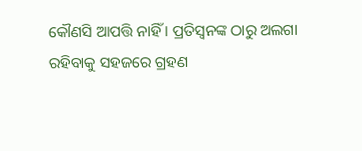କୌଣସି ଆପତ୍ତି ନାହିଁ । ପ୍ରତିସ୍ବନଙ୍କ ଠାରୁ ଅଲଗା ରହିବାକୁ ସହଜରେ ଗ୍ରହଣ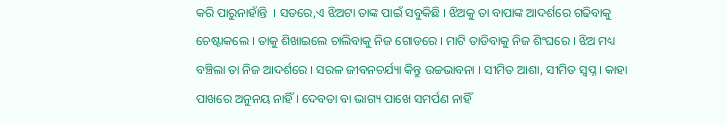କରି ପାରୁନାହାଁନ୍ତି  । ସତରେ,ଏ ଝିଅଟା ତାଙ୍କ ପାଇଁ ସବୁକିଛି । ଝିଅକୁ ତା ବାପାଙ୍କ ଆଦର୍ଶରେ ଗଢିବାକୁ ଚେଷ୍ଟାକଲେ । ତାକୁ ଶିଖାଇଲେ ଚାଲିବାକୁ ନିଜ ଗୋଡରେ । ମାଟି ତାଡିବାକୁ ନିଜ ଶିଂଘରେ । ଝିଅ ମଧ୍ୟ ବଞ୍ଚିଲା ତା ନିଜ ଆଦର୍ଶରେ । ସରଳ ଜୀବନଚର୍ଯ୍ୟା କିନ୍ତୁ ଉଚ୍ଚଭାବନା । ସୀମିତ ଆଶା, ସୀମିତ ସ୍ୱପ୍ନ । କାହା ପାଖରେ ଅନୁନୟ ନାହିଁ । ଦେବତା ବା ଭାଗ୍ୟ ପାଖେ ସମର୍ପଣ ନାହିଁ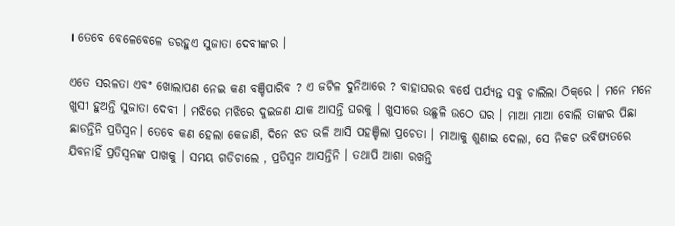। ତେବେ ବେଳେବେଳେ ଡରହୁଏ ସୁଜାତା ଦେବୀଙ୍କର ।

ଏତେ ସରଳତା ଏବଂ ଖୋଲାପଣ ନେଇ କଣ ବଞ୍ଚିପାରିବ ? ଏ ଜଟିଳ ଦୁନିଆରେ ? ବାହାଘରର ବର୍ଷେ ପର୍ଯ୍ୟନ୍ତ ସବୁ ଚାଲିଲା ଠିକ୍‌ରେ । ମନେ ମନେ ଖୁସୀ ହୁଅନ୍ତି ସୁଜାତା ଦେବୀ । ମଝିରେ ମଝିରେ ଦୁଇଜଣ ଯାକ ଆସନ୍ତି ଘରକୁ । ଖୁସୀରେ ଉଛୁଳି ଉଠେ ଘର । ମାଆ ମାଆ ବୋଲି ତାଙ୍କର ପିଛା ଛାଡନ୍ତିନି ପ୍ରତିସ୍ବନ। ତେବେ କଣ ହେଲା କେଜାଣି, ଦିନେ ଝଡ ଭଳି ଆସି ପହଞ୍ଚିଲା ପ୍ରଚେତା । ମାଆକୁ ଶୁଣାଇ ଦେଲା, ସେ ନିକଟ ଭବିଷ୍ୟତରେ ଯିବନାହିଁ ପ୍ରତିସ୍ବନଙ୍କ ପାଖକୁ । ସମୟ ଗଡିଚାଲେ , ପ୍ରତିସ୍ବନ ଆସନ୍ତିନି । ତଥାପି ଆଶା ରଖନ୍ତି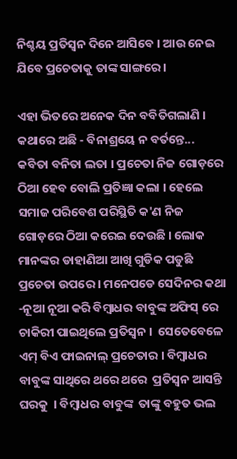ନିଶ୍ଚୟ ପ୍ରତିସ୍ବନ ଦିନେ ଆସିବେ । ଆଉ ନେଇ ଯିବେ ପ୍ରଚେତାକୁ ତାଙ୍କ ସାଙ୍ଗରେ ।

ଏହା ଭିତରେ ଅନେକ ଦିନ ବବିତିଗଲାଣି । କଥାରେ ଅଛି - ବିନାଶ୍ରୟେ ନ ବର୍ତନ୍ତେ... କବିତା ବନିତା ଲତା । ପ୍ରଚେତା ନିଜ ଗୋଡ଼ରେ ଠିଆ ହେବ ବୋଲି ପ୍ରତିଜ୍ଞା କଲା । ହେଲେ ସମାଜ ପରିବେଶ ପରିସ୍ଥିତି କ'ଣ ନିଜ ଗୋଡ଼ରେ ଠିଆ କରେଇ ଦେଉଛି । ଲୋକ ମାନଙ୍କର ଡାହାଣିଆ ଆଖି ଗୁଡିକ ପଡୁଛି ପ୍ରଚେତା ଉପରେ । ମନେପଡେ ସେଦିନର କଥା -ନୂଆ ନୂଆ କରି ବିମ୍ବାଧର ବାବୁଙ୍କ ଅଫିସ୍ ରେ ଚାକିରୀ ପାଇଥିଲେ ପ୍ରତିସ୍ବନ ।  ସେତେବେଳେ ଏମ୍ ବିଏ ଫାଇନାଲ୍ ପ୍ରଚେତାର । ବିମ୍ବାଧର ବାବୁଙ୍କ ସାଥିରେ ଥରେ ଥରେ  ପ୍ରତିସ୍ବନ ଆସନ୍ତି ଘରକୁ  । ବିମ୍ବାଧର ବାବୁଙ୍କ  ତାଙ୍କୁ ବହୁତ ଭଲ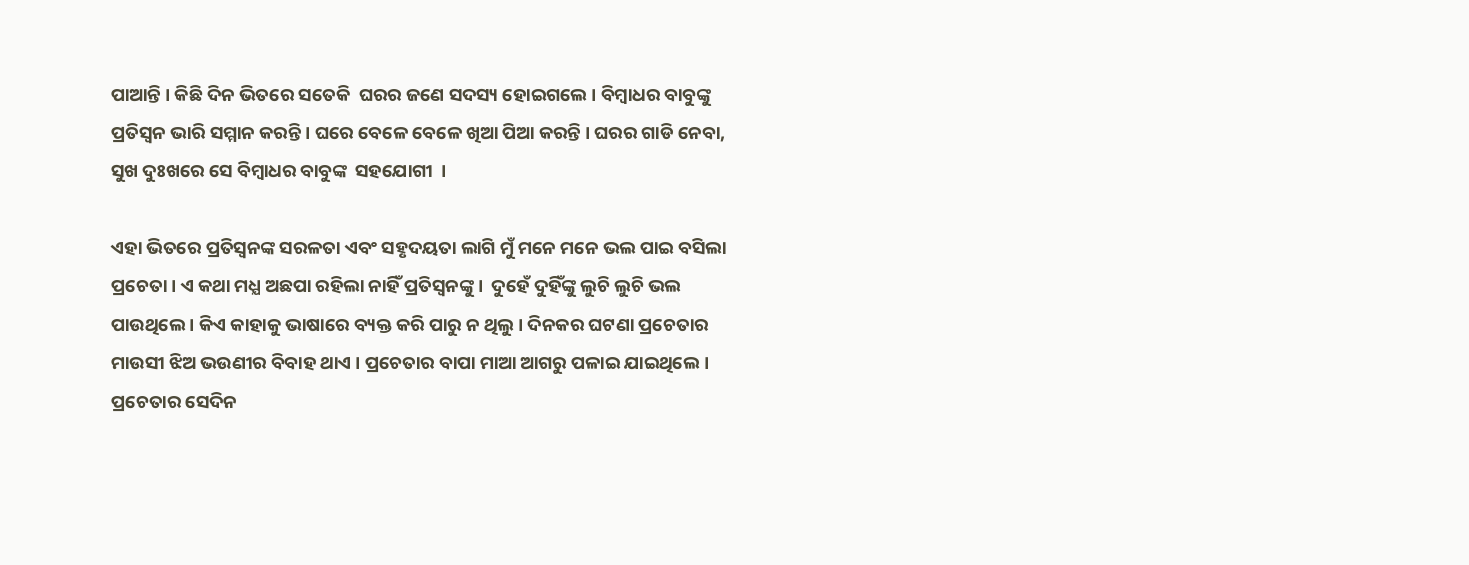ପାଆନ୍ତି । କିଛି ଦିନ ଭିତରେ ସତେକି  ଘରର ଜଣେ ସଦସ୍ୟ ହୋଇଗଲେ । ବିମ୍ବାଧର ବାବୁଙ୍କୁ   ପ୍ରତିସ୍ବନ ଭାରି ସମ୍ମାନ କରନ୍ତି । ଘରେ ବେଳେ ବେଳେ ଖିଆ ପିଆ କରନ୍ତି । ଘରର ଗାଡି ନେବା, ସୁଖ ଦୁଃଖରେ ସେ ବିମ୍ବାଧର ବାବୁଙ୍କ  ସହଯୋଗୀ  ।

ଏହା ଭିତରେ ପ୍ରତିସ୍ବନଙ୍କ ସରଳତା ଏବଂ ସହୃଦୟତା ଲାଗି ମୁଁ ମନେ ମନେ ଭଲ ପାଇ ବସିଲା ପ୍ରଚେତା। ଏ କଥା ମଧ୍ଯ ଅଛପା ରହିଲା ନାହିଁ ପ୍ରତିସ୍ବନଙ୍କୁ ।  ଦୁହେଁ ଦୁହିଁଙ୍କୁ ଲୁଚି ଲୁଚି ଭଲ ପାଉଥିଲେ । କିଏ କାହାକୁ ଭାଷାରେ ବ୍ୟକ୍ତ କରି ପାରୁ ନ ଥିଲୁ । ଦିନକର ଘଟଣା ପ୍ରଚେତାର ମାଉସୀ ଝିଅ ଭଉଣୀର ବିବାହ ଥାଏ । ପ୍ରଚେତାର ବାପା ମାଆ ଆଗରୁ ପଳାଇ ଯାଇଥିଲେ । ପ୍ରଚେତାର ସେଦିନ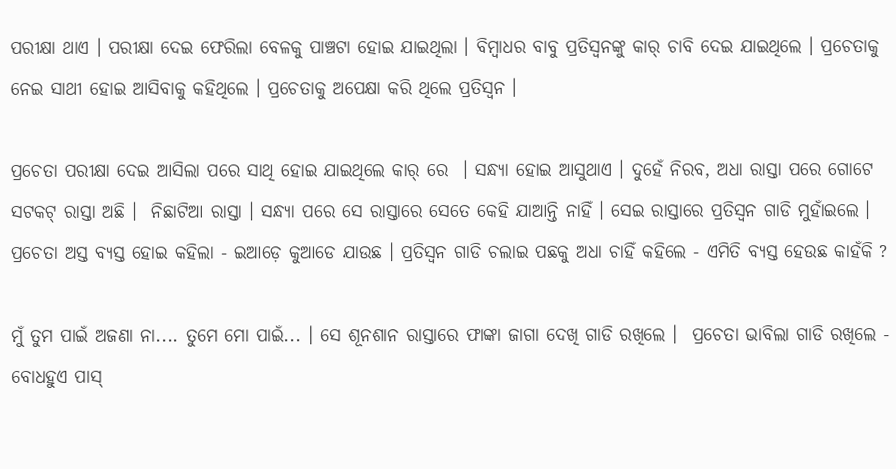ପରୀକ୍ଷା ଥାଏ । ପରୀକ୍ଷା ଦେଇ ଫେରିଲା ବେଳକୁ ପାଞ୍ଚଟା ହୋଇ ଯାଇଥିଲା । ବିମ୍ବାଧର ବାବୁ ପ୍ରତିସ୍ବନଙ୍କୁ କାର୍ ଚାବି ଦେଇ ଯାଇଥିଲେ । ପ୍ରଚେତାକୁ ନେଇ ସାଥୀ ହୋଇ ଆସିବାକୁ କହିଥିଲେ । ପ୍ରଚେତାକୁ ଅପେକ୍ଷା କରି ଥିଲେ ପ୍ରତିସ୍ବନ ।

ପ୍ରଚେତା ପରୀକ୍ଷା ଦେଇ ଆସିଲା ପରେ ସାଥି ହୋଇ ଯାଇଥିଲେ କାର୍ ରେ  । ସନ୍ଧ୍ୟା ହୋଇ ଆସୁଥାଏ । ଦୁହେଁ ନିରବ, ଅଧା ରାସ୍ତା ପରେ ଗୋଟେ ସଟକଟ୍ ରାସ୍ତା ଅଛି ।  ନିଛାଟିଆ ରାସ୍ତା । ସନ୍ଧ୍ୟା ପରେ ସେ ରାସ୍ତାରେ ସେତେ କେହି ଯାଆନ୍ତି ନାହିଁ । ସେଇ ରାସ୍ତାରେ ପ୍ରତିସ୍ବନ ଗାଡି ମୁହାଁଇଲେ । ପ୍ରଚେତା ଅସ୍ତ ବ୍ୟସ୍ତ ହୋଇ କହିଲା - ଇଆଡ଼େ କୁଆଡେ ଯାଉଛ । ପ୍ରତିସ୍ବନ ଗାଡି ଚଲାଇ ପଛକୁ ଅଧା ଚାହିଁ କହିଲେ - ଏମିତି ବ୍ୟସ୍ତ ହେଉଛ କାହଁକି ?

ମୁଁ ତୁମ ପାଇଁ ଅଜଣା ନା.... ତୁମେ ମୋ ପାଇଁ... । ସେ ଶୂନଶାନ ରାସ୍ତାରେ ଫାଙ୍କା ଜାଗା ଦେଖି ଗାଡି ରଖିଲେ ।  ପ୍ରଚେତା ଭାବିଲା ଗାଡି ରଖିଲେ - ବୋଧହୁଏ ପାସ୍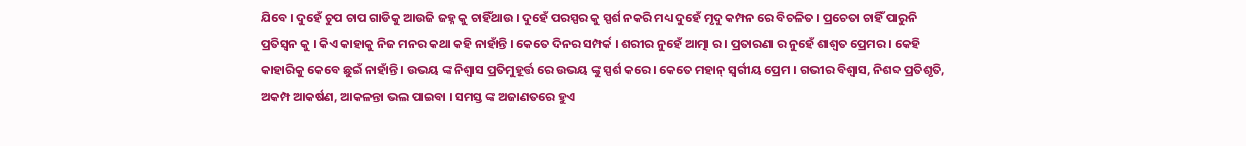ଯିବେ । ଦୁହେଁ ଚୁପ ଚାପ ଗାଡିକୁ ଆଉଜି ଜହ୍ନ କୁ ଚାହିଁଥାଉ । ଦୁହେଁ ପରସ୍ପର କୁ ସ୍ପର୍ଶ ନକରି ମଧ୍ୟ ଦୁହେଁ ମୃଦୁ କମ୍ପନ ରେ ବିଚଳିତ । ପ୍ରଚେତା ଚାହିଁ ପାରୁନି ପ୍ରତିସ୍ବନ କୁ । କିଏ କାହାକୁ ନିଜ ମନର କଥା କହି ନାହାଁନ୍ତି । କେତେ ଦିନର ସମ୍ପର୍କ । ଶରୀର ନୁହେଁ ଆତ୍ମା ର । ପ୍ରତାରଣା ର ନୁହେଁ ଶାଶ୍ୱତ ପ୍ରେମର । କେହି କାହାରିକୁ କେବେ ଛୁଇଁ ନାହାଁନ୍ତି । ଉଭୟ ଙ୍କ ନିଶ୍ୱାସ ପ୍ରତିମୁହୂର୍ତ୍ତ ରେ ଉଭୟ ଙ୍କୁ ସ୍ପର୍ଶ କରେ । କେତେ ମହାନ୍ ସ୍ବର୍ଗୀୟ ପ୍ରେମ । ଗଭୀର ବିଶ୍ୱାସ, ନିଶବ୍ଦ ପ୍ରତିଶୃତି, ଅକମ୍ପ ଆକର୍ଷଣ, ଆକଳନ୍ତା ଭଲ ପାଇବା । ସମସ୍ତ ଙ୍କ ଅଜାଣତରେ ହୁଏ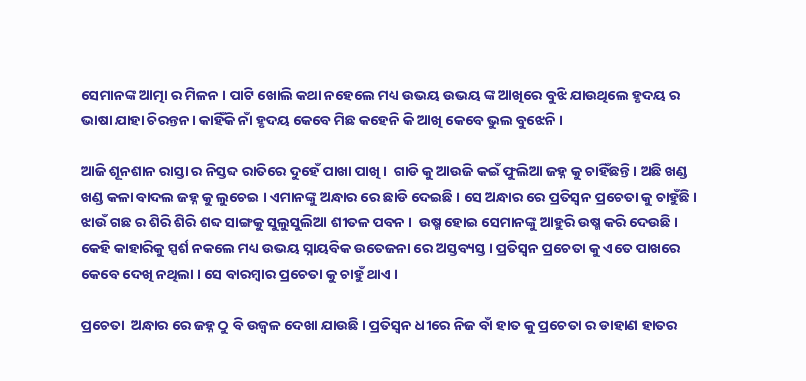ସେମାନଙ୍କ ଆତ୍ମା ର ମିଳନ । ପାଟି ଖୋଲି କଥା ନହେଲେ ମଧ୍ୟ ଉଭୟ ଉଭୟ ଙ୍କ ଆଖିରେ ବୁଝି ଯାଉଥିଲେ ହୃଦୟ ର ଭାଷା ଯାହା ଚିରନ୍ତନ। କାହିଁକି ନାଁ ହୃଦୟ କେବେ ମିଛ କହେନି କି ଆଖି କେବେ ଭୁଲ ବୁଝେନି ।

ଆଜି ଶୂନଶାନ ରାସ୍ତା ର ନିସ୍ତବ୍ଦ ରାତିରେ ଦୁହେଁ ପାଖା ପାଖି ।  ଗାଡି କୁ ଆଉଜି କଇଁ ଫୁଲିଆ ଜହ୍ନ କୁ ଚାହିଁଛନ୍ତି । ଅଛି ଖଣ୍ଡ ଖଣ୍ଡ କଳା ବାଦଲ ଜହ୍ନ କୁ ଲୁଚେଇ । ଏମାନଙ୍କୁ ଅନ୍ଧାର ରେ ଛାଡି ଦେଇଛି । ସେ ଅନ୍ଧାର ରେ ପ୍ରତିସ୍ବନ ପ୍ରଚେତା କୁ ଚାହୁଁଛି । ଝାଉଁ ଗଛ ର ଶିରି ଶିରି ଶବ୍ଦ ସାଙ୍ଗକୁ ସୁଲୁସୁଲିଆ ଶୀତଳ ପବନ ।  ଉଷ୍ମ ହୋଇ ସେମାନଙ୍କୁ ଆହୁରି ଉଷ୍ମ କରି ଦେଉଛି । କେହି କାହାରିକୁ ସ୍ପର୍ଶ ନକଲେ ମଧ୍ୟ ଉଭୟ ସ୍ନାୟବିକ ଉତେଜନା ରେ ଅସ୍ତବ୍ୟସ୍ତ । ପ୍ରତିସ୍ବନ ପ୍ରଚେତା କୁ ଏତେ ପାଖରେ କେବେ ଦେଖି ନଥିଲା । ସେ ବାରମ୍ବାର ପ୍ରଚେତା କୁ ଚାହୁଁ ଥାଏ ।

ପ୍ରଚେତା  ଅନ୍ଧାର ରେ ଜହ୍ନ ଠୁ ବି ଉଜ୍ୱଳ ଦେଖା ଯାଉଛି । ପ୍ରତିସ୍ବନ ଧୀରେ ନିଜ ବାଁ ହାତ କୁ ପ୍ରଚେତା ର ଡାହାଣ ହାତର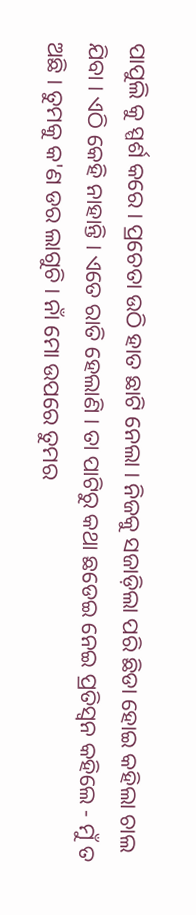ପାପୁଲି କୁ ସ୍ପର୍ଶ କରେ । ପ୍ରଚେତା ଉଠି ହାତ ଛାଟି ନେଲା । ନିଜକୁ ସଜାଡ଼ିଲା ପରି ଛିଡା ହୋଇ କହିଲା ଚାଲ ଯିବା । ଏଠି କେହି ନାହାନ୍ତି । ଏତେ ରାତି ହେଲାଣି । ତା ପାଟିରୁ କଥା ଛଡେଇ ନେଇ ପ୍ରତିସ୍ବନ କହିଲେ - ମୁଁ ତ ଅଛି । ତୁମକୁ କ'ଣ ଡର ଲାଗୁଚି । ନାଁ ମୋ ଉପରେ ତୁମର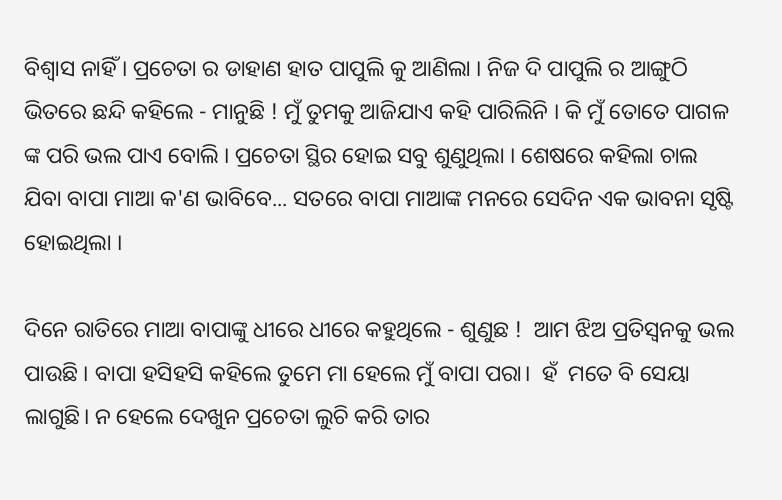ବିଶ୍ୱାସ ନାହିଁ । ପ୍ରଚେତା ର ଡାହାଣ ହାତ ପାପୁଲି କୁ ଆଣିଲା । ନିଜ ଦି ପାପୁଲି ର ଆଙ୍ଗୁଠି ଭିତରେ ଛନ୍ଦି କହିଲେ - ମାନୁଛି ! ମୁଁ ତୁମକୁ ଆଜିଯାଏ କହି ପାରିଲିନି । କି ମୁଁ ତୋତେ ପାଗଳ ଙ୍କ ପରି ଭଲ ପାଏ ବୋଲି । ପ୍ରଚେତା ସ୍ଥିର ହୋଇ ସବୁ ଶୁଣୁଥିଲା । ଶେଷରେ କହିଲା ଚାଲ ଯିବା ବାପା ମାଆ କ'ଣ ଭାବିବେ... ସତରେ ବାପା ମାଆଙ୍କ ମନରେ ସେଦିନ ଏକ ଭାବନା ସୃଷ୍ଟି ହୋଇଥିଲା ।

ଦିନେ ରାତିରେ ମାଆ ବାପାଙ୍କୁ ଧୀରେ ଧୀରେ କହୁଥିଲେ - ଶୁଣୁଛ !  ଆମ ଝିଅ ପ୍ରତିସ୍ବନକୁ ଭଲ ପାଉଛି । ବାପା ହସିହସି କହିଲେ ତୁମେ ମା ହେଲେ ମୁଁ ବାପା ପରା।  ହଁ  ମତେ ବି ସେୟା ଲାଗୁଛି। ନ ହେଲେ ଦେଖୁନ ପ୍ରଚେତା ଲୁଚି କରି ତାର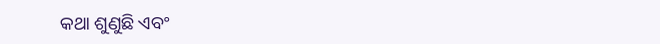କଥା ଶୁଣୁଛି ଏବଂ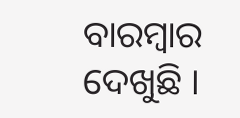ବାରମ୍ବାର ଦେଖୁଛି ।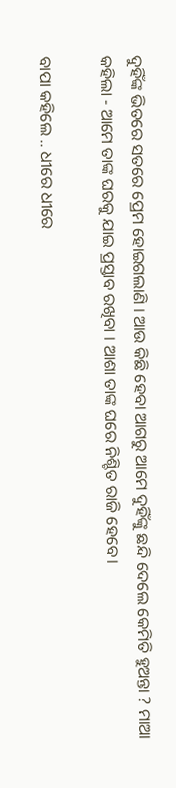ଦୁହିଁଙ୍କ ଭିତରେ ସତରେ ପ୍ରେମ ହୋଇଗଲାଣି । ଆଉ କିଛି ହେବା ଆଗରୁ ଆମେ ଦୁହିଁଙ୍କୁ ଛନ୍ଦି ଦେଲେ କେମିତି ହୁଅନ୍ତା ? ମାଆ କହିଲା - ଆମେ ତାଙ୍କ ଘରକୁ ଯାଇ ପ୍ରସ୍ତାବ ରଖିବା । ଆଶା ତାଙ୍କ ଘରେ ନିଶ୍ଚିତ ରାଜି ହେବେ।

ବାପା କହିଲେ .. ଧୀରେ ଧୀରେ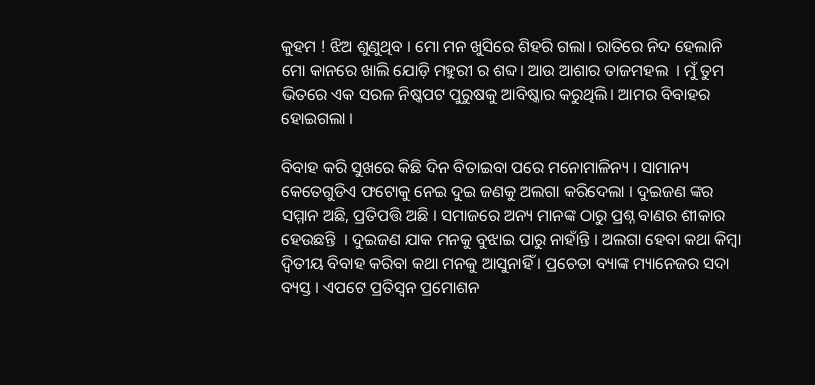କୁହମ ! ଝିଅ ଶୁଣୁଥିବ । ମୋ ମନ ଖୁସିରେ ଶିହରି ଗଲା। ରାତିରେ ନିଦ ହେଲାନି ମୋ କାନରେ ଖାଲି ଯୋଡ଼ି ମହୁରୀ ର ଶବ୍ଦ। ଆଉ ଆଶାର ତାଜମହଲ  । ମୁଁ ତୁମ ଭିତରେ ଏକ ସରଳ ନିଷ୍କପଟ ପୁରୁଷକୁ ଆବିଷ୍କାର କରୁଥିଲି। ଆମର ବିବାହର ହୋଇଗଲା ।

ବିବାହ କରି ସୁଖରେ କିଛି ଦିନ ବିତାଇବା ପରେ ମନୋମାଳିନ୍ୟ । ସାମାନ୍ୟ କେତେଗୁଡିଏ ଫଟୋକୁ ନେଇ ଦୁଇ ଜଣକୁ ଅଲଗା କରିଦେଲା । ଦୁଇଜଣ ଙ୍କର ସମ୍ମାନ ଅଛି, ପ୍ରତିପତ୍ତି ଅଛି । ସମାଜରେ ଅନ୍ୟ ମାନଙ୍କ ଠାରୁ ପ୍ରଶ୍ନ ବାଣର ଶୀକାର ହେଉଛନ୍ତି  । ଦୁଇଜଣ ଯାକ ମନକୁ ବୁଝାଇ ପାରୁ ନାହାଁନ୍ତି । ଅଲଗା ହେବା କଥା କିମ୍ବା  ଦ୍ବିତୀୟ ବିବାହ କରିବା କଥା ମନକୁ ଆସୁନାହିଁ । ପ୍ରଚେତା ବ୍ୟାଙ୍କ ମ୍ୟାନେଜର ସଦା ବ୍ୟସ୍ତ । ଏପଟେ ପ୍ରତିସ୍ବନ ପ୍ରମୋଶନ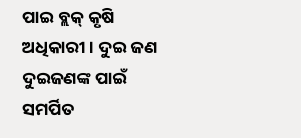ପାଇ ବ୍ଲକ୍ କୃଷି ଅଧିକାରୀ । ଦୁଇ ଜଣ ଦୁଇଜଣଙ୍କ ପାଇଁ ସମର୍ପିତ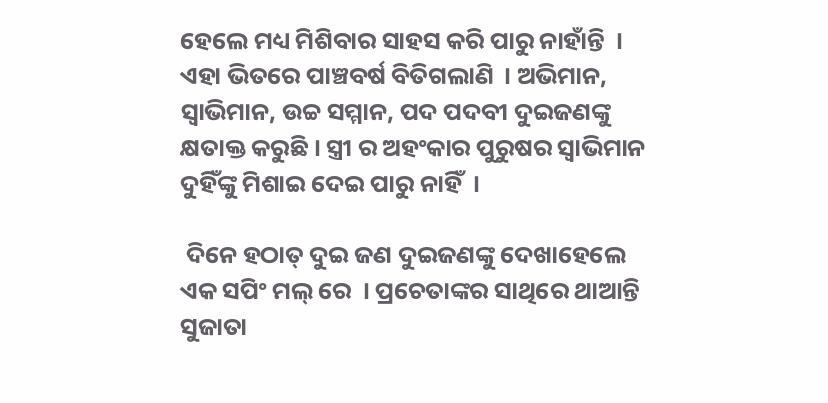ହେଲେ ମଧ୍ୟ ମିଶିବାର ସାହସ କରି ପାରୁ ନାହାଁନ୍ତି  । ଏହା ଭିତରେ ପାଞ୍ଚବର୍ଷ ବିତିଗଲାଣି  । ଅଭିମାନ, ସ୍ବାଭିମାନ, ଉଚ୍ଚ ସମ୍ମାନ, ପଦ ପଦବୀ ଦୁଇଜଣଙ୍କୁ କ୍ଷତାକ୍ତ କରୁଛି । ସ୍ତ୍ରୀ ର ଅହଂକାର ପୁରୁଷର ସ୍ବାଭିମାନ ଦୁହିଁଙ୍କୁ ମିଶାଇ ଦେଇ ପାରୁ ନାହିଁ  ।

 ଦିନେ ହଠାତ୍ ଦୁଇ ଜଣ ଦୁଇଜଣଙ୍କୁ ଦେଖାହେଲେ ଏକ ସପିଂ ମଲ୍ ରେ  । ପ୍ରଚେତାଙ୍କର ସାଥିରେ ଥାଆନ୍ତି ସୁଜାତା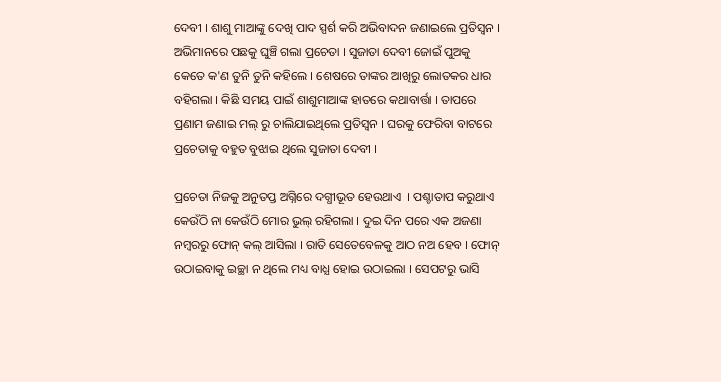ଦେବୀ । ଶାଶୁ ମାଆଙ୍କୁ ଦେଖି ପାଦ ସ୍ପର୍ଶ କରି ଅଭିବାଦନ ଜଣାଇଲେ ପ୍ରତିସ୍ବନ । ଅଭିମାନରେ ପଛକୁ ଘୁଞ୍ଚି ଗଲା ପ୍ରଚେତା । ସୁଜାତା ଦେବୀ ଜୋଇଁ ପୁଅକୁ କେତେ କ'ଣ ତୁନି ତୁନି କହିଲେ । ଶେଷରେ ତାଙ୍କର ଆଖିରୁ ଲୋତକର ଧାର ବହିଗଲା । କିଛି ସମୟ ପାଇଁ ଶାଶୁମାଆଙ୍କ ହାତରେ କଥାବାର୍ତ୍ତା । ତାପରେ ପ୍ରଣାମ ଜଣାଇ ମଲ୍ ରୁ ଚାଲିଯାଇଥିଲେ ପ୍ରତିସ୍ବନ । ଘରକୁ ଫେରିବା ବାଟରେ ପ୍ରଚେତାକୁ ବହୁତ ବୁଝାଇ ଥିଲେ ସୁଜାତା ଦେବୀ ।

ପ୍ରଚେତା ନିଜକୁ ଅନୁତପ୍ତ ଅଗ୍ନିରେ ଦଗ୍ଧୀଭୂତ ହେଉଥାଏ  । ପଶ୍ଚାତାପ କରୁଥାଏ କେଉଁଠି ନା କେଉଁଠି ମୋର ଭୁଲ୍ ରହିଗଲା । ଦୁଇ ଦିନ ପରେ ଏକ ଅଜଣା ନମ୍ବରରୁ ଫୋନ୍ କଲ୍ ଆସିଲା । ରାତି ସେତେବେଳକୁ ଆଠ ନଅ ହେବ । ଫୋନ୍ ଉଠାଇବାକୁ ଇଚ୍ଛା ନ ଥିଲେ ମଧ୍ୟ ବାଧ୍ଯ ହୋଇ ଉଠାଇଲା । ସେପଟରୁ ଭାସି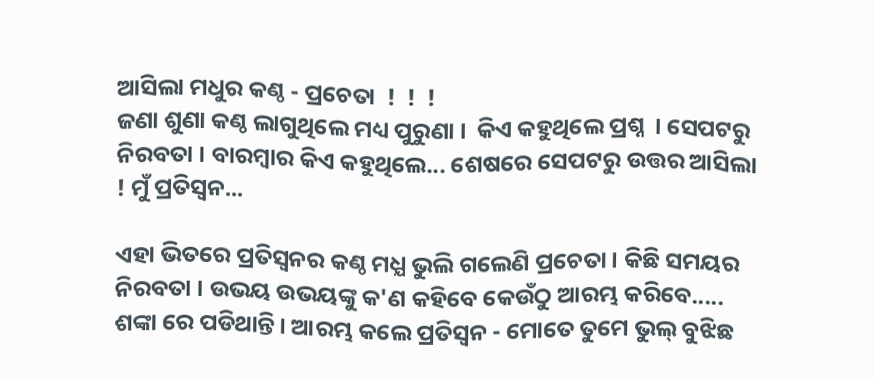ଆସିଲା ମଧୁର କଣ୍ଠ - ପ୍ରଚେତା  !  !  !
ଜଣା ଶୁଣା କଣ୍ଠ ଲାଗୁଥିଲେ ମଧ୍ୟ ପୁରୁଣା ।  କିଏ କହୁଥିଲେ ପ୍ରଶ୍ନ  । ସେପଟରୁ ନିରବତା । ବାରମ୍ବାର କିଏ କହୁଥିଲେ... ଶେଷରେ ସେପଟରୁ ଉତ୍ତର ଆସିଲା ! ମୁଁ ପ୍ରତିସ୍ବନ...

ଏହା ଭିତରେ ପ୍ରତିସ୍ବନର କଣ୍ଠ ମଧ୍ଯ ଭୁଲି ଗଲେଣି ପ୍ରଚେତା । କିଛି ସମୟର ନିରବତା । ଉଭୟ ଉଭୟଙ୍କୁ କ'ଣ କହିବେ କେଉଁଠୁ ଆରମ୍ଭ କରିବେ..... ଶଙ୍କା ରେ ପଡିଥାନ୍ତି । ଆରମ୍ଭ କଲେ ପ୍ରତିସ୍ବନ - ମୋତେ ତୁମେ ଭୁଲ୍ ବୁଝିଛ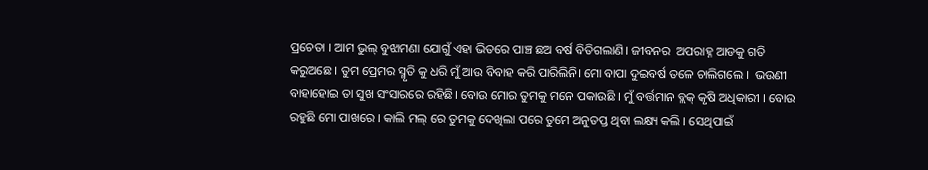ପ୍ରଚେତା । ଆମ ଭୁଲ୍ ବୁଝାମଣା ଯୋଗୁଁ ଏହା ଭିତରେ ପାଞ୍ଚ ଛଅ ବର୍ଷ ବିତିଗଲାଣି। ଜୀବନର  ଅପରାହ୍ନ ଆଡକୁ ଗତି କରୁଅଛେ । ତୁମ ପ୍ରେମର ସ୍ମୃତି କୁ ଧରି ମୁଁ ଆଉ ବିବାହ କରି ପାରିଲିନି। ମୋ ବାପା ଦୁଇବର୍ଷ ତଳେ ଚାଲିଗଲେ ।  ଭଉଣୀ ବାହାହୋଇ ତା ସୁଖ ସଂସାରରେ ରହିଛି। ବୋଉ ମୋର ତୁମକୁ ମନେ ପକାଉଛି । ମୁଁ ବର୍ତ୍ତମାନ ବ୍ଲକ୍ କୃଷି ଅଧିକାରୀ । ବୋଉ ରହୁଛି ମୋ ପାଖରେ । କାଲି ମଲ୍ ରେ ତୁମକୁ ଦେଖିଲା ପରେ ତୁମେ ଅନୁତପ୍ତ ଥିବା ଲକ୍ଷ୍ୟ କଲି । ସେଥିପାଇଁ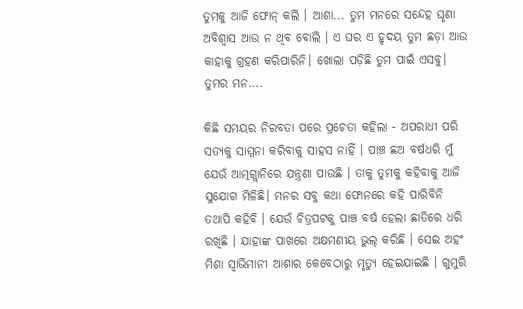ତୁମକୁ ଆଜି ଫୋନ୍ କଲି । ଆଶା... ତୁମ ମନରେ ସନ୍ଦେହ ଘୃଣା ଅବିଶ୍ବାସ ଆଉ ନ ଥିବ ବୋଲି । ଏ ଘର ଏ ହୃଦୟ ତୁମ ଛଡ଼ା ଆଉ କାହାକୁ ଗ୍ରହଣ କରିପାରିନି। ଖୋଲା ପଡ଼ିଛି ତୁମ ପାଇଁ ଏସବୁ।  ତୁମର ମନ....

କିଛି ସମୟର ନିରବତା ପରେ ପ୍ରଚେତା କହିଲା - ଅପରାଧୀ ପରି ସତ୍ୟକୁ ସାମ୍ମନା କରିବାକୁ ସାହସ ନାହିଁ । ପାଞ୍ଚ ଛଅ ବର୍ଷଧରି ମୁଁ ଯେଉଁ ଆତ୍ମଗ୍ଲାନିରେ ଯନ୍ତ୍ରଣା ପାଉଛି । ତାକୁ ତୁମକୁ କହିବାକୁ ଆଜି ସୁଯୋଗ ମିଳିଛି। ମନର ସବୁ କଥା ଫୋନରେ କହି ପାରିବିନି ତଥାପି କହିବି । ଯେଉଁ ଚିତ୍ରପଟକୁ ପାଞ୍ଚ ବର୍ଷ ହେଲା ଛାତିରେ ଧରି ରଖିଛି । ଯାହାଙ୍କ ପାଖରେ ଅକ୍ଷମଣୀୟ ଭୁଲ୍ କରିଛି । ସେଇ ଅହଂ ମିଶା ସ୍ବାଭିମାନୀ ଆଶାର କେବେଠାରୁ ମୃତ୍ୟୁ ହେଇଯାଇଛି । ଗୁମୁରି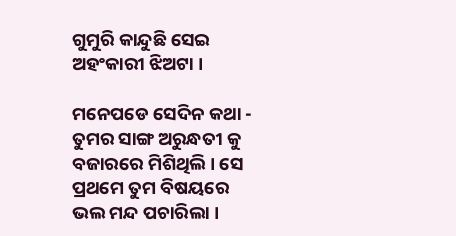ଗୁମୁରି କାନ୍ଦୁଛି ସେଇ ଅହଂକାରୀ ଝିଅଟା ।

ମନେପଡେ ସେଦିନ କଥା - ତୁମର ସାଙ୍ଗ ଅରୁନ୍ଧତୀ କୁ ବଜାରରେ ମିଶିଥିଲି । ସେ ପ୍ରଥମେ ତୁମ ବିଷୟରେ ଭଲ ମନ୍ଦ ପଚାରିଲା ।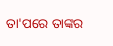ତା'ପରେ ତାଙ୍କର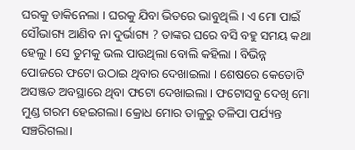ଘରକୁ ଡାକିନେଲା । ଘରକୁ ଯିବା ଭିତରେ ଭାବୁଥିଲି । ଏ ମୋ ପାଇଁ ସୌଭାଗ୍ୟ ଆଣିବ ନା ଦୁର୍ଭାଗ୍ୟ ? ତାଙ୍କର ଘରେ ବସି ବହୁ ସମୟ କଥା ହେଲୁ । ସେ ତୁମକୁ ଭଲ ପାଉଥିଲା ବୋଲି କହିଲା । ବିଭିନ୍ନ ପୋଜରେ ଫଟୋ ଉଠାଇ ଥିବାର ଦେଖାଇଲା । ଶେଷରେ କେତୋଟି  ଅସଞ୍ଜତ ଅବସ୍ଥାରେ ଥିବା ଫଟୋ ଦେଖାଇଲା । ଫଟୋସବୁ ଦେଖି ମୋ ମୁଣ୍ଡ ଗରମ ହେଇଗଲା। କ୍ରୋଧ ମୋର ତାଳୁରୁ ତଳିପା ପର୍ଯ୍ୟନ୍ତ ସଞ୍ଚରିଗଲା।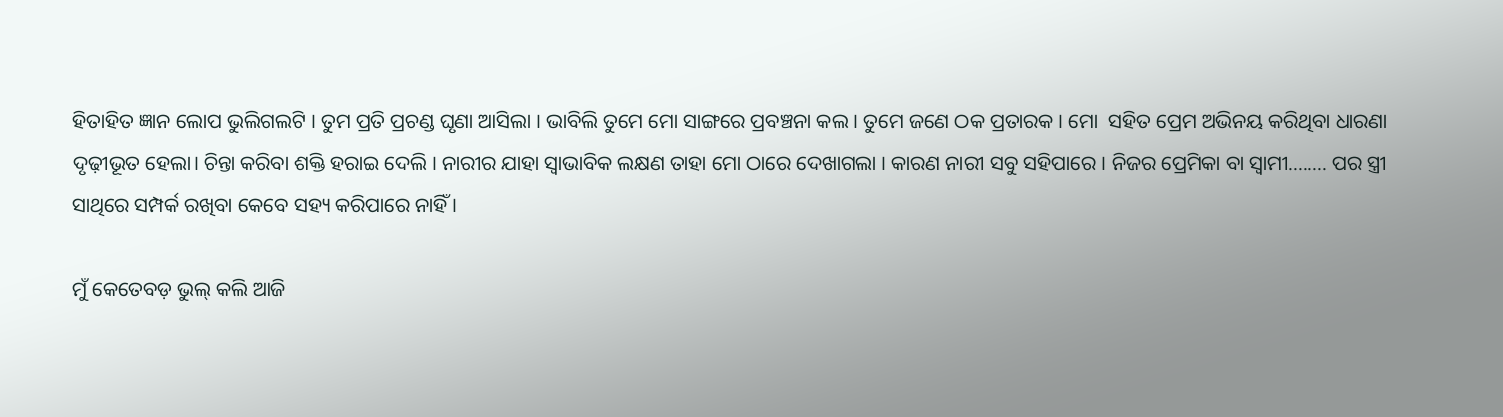ହିତାହିତ ଜ୍ଞାନ ଲୋପ ଭୁଲିଗଲଟି । ତୁମ ପ୍ରତି ପ୍ରଚଣ୍ଡ ଘୃଣା ଆସିଲା । ଭାବିଲି ତୁମେ ମୋ ସାଙ୍ଗରେ ପ୍ରବଞ୍ଚନା କଲ । ତୁମେ ଜଣେ ଠକ ପ୍ରତାରକ । ମୋ  ସହିତ ପ୍ରେମ ଅଭିନୟ କରିଥିବା ଧାରଣା  ଦୃଢ଼ୀଭୂତ ହେଲା। ଚିନ୍ତା କରିବା ଶକ୍ତି ହରାଇ ଦେଲି । ନାରୀର ଯାହା ସ୍ବାଭାବିକ ଲକ୍ଷଣ ତାହା ମୋ ଠାରେ ଦେଖାଗଲା । କାରଣ ନାରୀ ସବୁ ସହିପାରେ । ନିଜର ପ୍ରେମିକା ବା ସ୍ବାମୀ........ ପର ସ୍ତ୍ରୀ ସାଥିରେ ସମ୍ପର୍କ ରଖିବା କେବେ ସହ୍ୟ କରିପାରେ ନାହିଁ ।

ମୁଁ କେତେବଡ଼ ଭୁଲ୍ କଲି ଆଜି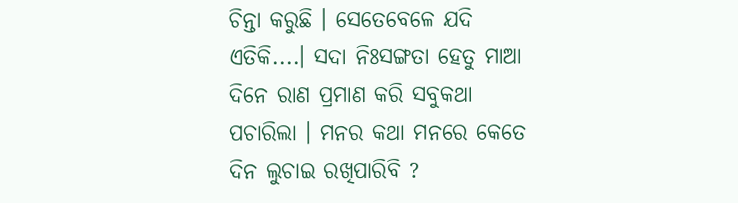ଚିନ୍ତା କରୁଛି । ସେତେବେଳେ ଯଦି ଏତିକି....। ସଦା ନିଃସଙ୍ଗତା ହେତୁ ମାଆ ଦିନେ ରାଣ ପ୍ରମାଣ କରି ସବୁକଥା ପଚାରିଲା । ମନର କଥା ମନରେ କେତେ ଦିନ ଲୁଚାଇ ରଖିପାରିବି ?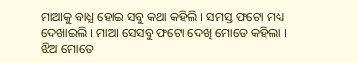ମାଆକୁ ବାଧ୍ଯ ହୋଇ ସବୁ କଥା କହିଲି । ସମସ୍ତ ଫଟୋ ମଧ୍ୟ ଦେଖାଇଲି । ମାଆ ସେସବୁ ଫଟୋ ଦେଖି ମୋତେ କହିଲା । ଝିଅ ମୋତେ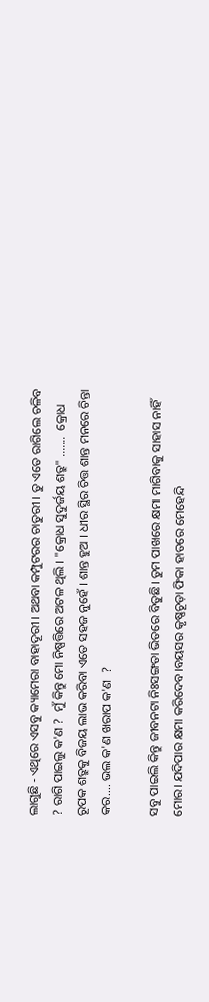ଲାଗୁଛି - ଏଥିରେ ଏସବୁ କ୍ୟାମେରା ବାହାଦୂରୀ । ଅଥବା କମ୍ପୁଟରର ଚାତୁରୀ । ତୁ ଏତେ ରାଗିଲେ ଚଳିବ ? ରାଗି ପାଇଲୁ କ'ଣ ?  ମୁଁ କିନ୍ତୁ ମୋ ନିଷ୍ପତ୍ତିରେ ଅଟଳ ଥିଲି । "କ୍ରୋଧ ସୁଦୁର୍ଜୟ ଶତ୍ରୁ" .......  କ୍ରୋଧ ରୂପକ ଶତ୍ରୁକୁ ବିଜୟ ଲାଭ କରିବା ଏତେ ସହଜ ନୁହେଁ । ଶାନ୍ତ ହୁଅ । ଧୀର ସ୍ଥିର ଚିତ୍ତ ଶାନ୍ତ ମନରେ ଚିନ୍ତା କର.... ଭଲ କ'ଣ ଖରାପ କ'ଣ  ?

ସବୁ ପାଇଲି କିନ୍ତୁ ଜୀବନଟା ନିଃସଙ୍ଗତା ଭିତରେ ବିତୁଛି। ତୁମ ପାଖରେ କ୍ଷମା ମାଗିବାକୁ ସାହାସ ନାହିଁ ମୋର। ଯଦିପାର କ୍ଷମା କରିଦେବ।ବୟସର କୃଷ୍ଣଚୂଡ଼ା ଫିକା ହାତରେ ମେହେନ୍ଦି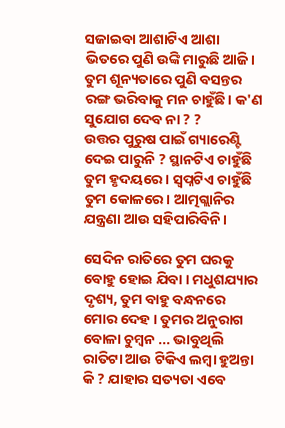ସଜାଇବା ଆଶାଟିଏ ଆଶା ଭିତରେ ପୁଣି ଉଙ୍କି ମାରୁଛି ଆଜି। ତୁମ ଶୂନ୍ୟତାରେ ପୁଣି ବସନ୍ତର ରଙ୍ଗ ଭରିବାକୁ ମନ ଚାହୁଁଛି। କ'ଣ ସୁଯୋଗ ଦେବ ନା ? ?
ଉତ୍ତର ପୁରୁଷ ପାଇଁ ଗ୍ୟାରେଣ୍ଟି ଦେଇ ପାରୁନି ? ସ୍ଥାନଟିଏ ଚାହୁଁଛି ତୁମ ହୃଦୟରେ । ସ୍ବପ୍ନଟିଏ ଚାହୁଁଛି ତୁମ କୋଳରେ। ଆତ୍ମଗ୍ଲାନିର ଯନ୍ତ୍ରଣା ଆଉ ସହିପାରିବିନି।

ସେଦିନ ରାତିରେ ତୁମ ଘରକୁ ବୋହୁ ହୋଇ ଯିବା । ମଧୁଶଯ୍ୟାର ଦୃଶ୍ୟ, ତୁମ ବାହୁ ବନ୍ଧନରେ ମୋର ଦେହ । ତୁମର ଅନୁରାଗ ବୋଳା ଚୁମ୍ବନ ... ଭାବୁଥିଲି ରାତିଟା ଆଉ ଟିକିଏ ଲମ୍ବା ହୁଅନ୍ତା କି ? ଯାହାର ସତ୍ୟତା ଏବେ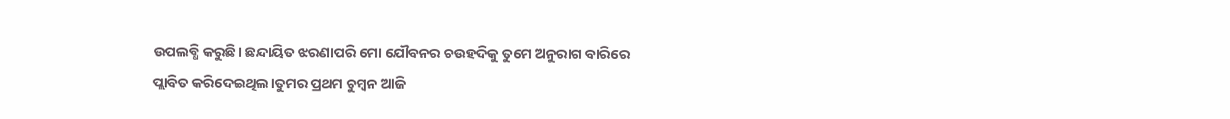ଉପଲବ୍ଧି କରୁଛି। ଛନ୍ଦାୟିତ ଝରଣାପରି ମୋ ଯୌବନର ଚଉହଦିକୁ ତୁମେ ଅନୁରାଗ ବାରିରେ ପ୍ଲାବିତ କରିଦେଇଥିଲ।ତୁମର ପ୍ରଥମ ଚୁମ୍ବନ ଆଜି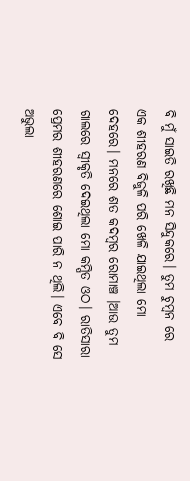ବି ମୁଁ ସାଇତି ରଖିଛି ମନ ସିନ୍ଦୁକରେ। ତୁମ ଚୁମ୍ବନ ରେ ଏକ ଶୀହରଣ ବିଜୁଳି ପରି ଖେଳି ଯାଇଥିଲା ମୋ ଦେହରେ। ମନରେ ଶତ କଦମ୍ବର ରୋମାଞ୍ଚ ।ଆଉ ତୁମ ଗାଲରେ ସ୍ବୀକୃତି ଦେଇଥିଲା ମୋ କମ୍ପିତ ଓଠ। ରାତିସାରା ପ୍ରେମର ଶୀହରଣରେ ଶୋଇ ପାରି ନ ଥିଲି। ଏବେ ବି ସେ ଅଭୁଲା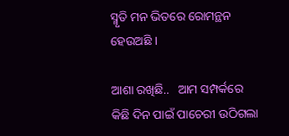ସ୍ମୃତି ମନ ଭିତରେ ରୋମନ୍ଥନ ହେଉଅଛି ।

ଆଶା ରଖିଛି..   ଆମ ସମ୍ପର୍କରେ କିଛି ଦିନ ପାଇଁ ପାଚେରୀ ଉଠିଗଲା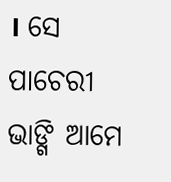। ସେ ପାଚେରୀ ଭାଙ୍ଗି ଆମେ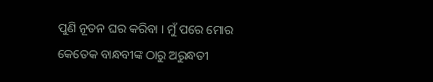ପୁଣି ନୂତନ ଘର କରିବା । ମୁଁ ପରେ ମୋର କେତେକ ବାନ୍ଧବୀଙ୍କ ଠାରୁ ଅରୁନ୍ଧତୀ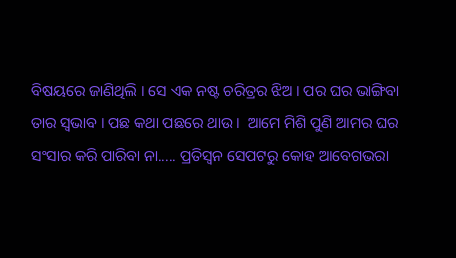ବିଷୟରେ ଜାଣିଥିଲି । ସେ ଏକ ନଷ୍ଟ ଚରିତ୍ରର ଝିଅ । ପର ଘର ଭାଙ୍ଗିବା ତାର ସ୍ବଭାବ । ପଛ କଥା ପଛରେ ଥାଉ ।  ଆମେ ମିଶି ପୁଣି ଆମର ଘର ସଂସାର କରି ପାରିବା ନା..... ପ୍ରତିସ୍ବନ ସେପଟରୁ କୋହ ଆବେଗଭରା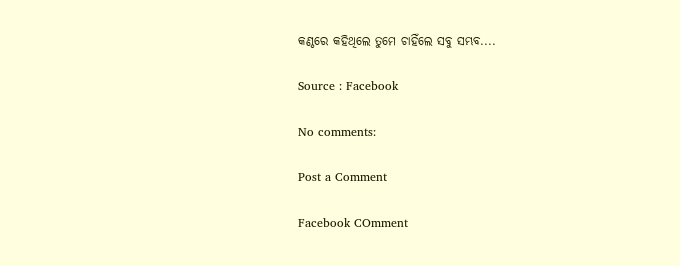କଣ୍ଠରେ କହିଥିଲେ ତୁମେ ଚାହିଁଲେ ସବୁ ସମ୍ଭବ....

Source : Facebook

No comments:

Post a Comment

Facebook COmment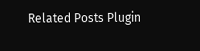Related Posts Plugin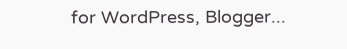for WordPress, Blogger...